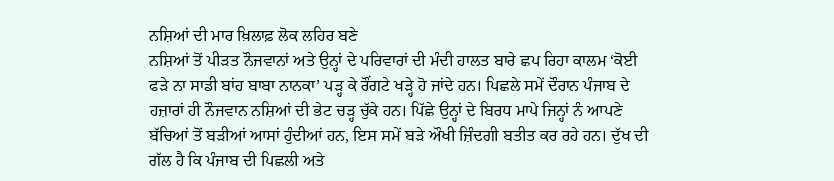ਨਸ਼ਿਆਂ ਦੀ ਮਾਰ ਖ਼ਿਲਾਫ਼ ਲੋਕ ਲਹਿਰ ਬਣੇ
ਨਸ਼ਿਆਂ ਤੋਂ ਪੀੜਤ ਨੌਜਵਾਨਾਂ ਅਤੇ ਉਨ੍ਹਾਂ ਦੇ ਪਰਿਵਾਰਾਂ ਦੀ ਮੰਦੀ ਹਾਲਤ ਬਾਰੇ ਛਪ ਰਿਹਾ ਕਾਲਮ ‘ਕੋਈ ਫੜੇ ਨਾ ਸਾਡੀ ਬਾਂਹ ਬਾਬਾ ਨਾਨਕਾ’ ਪੜ੍ਹ ਕੇ ਰੌਂਗਟੇ ਖੜ੍ਹੇ ਹੋ ਜਾਂਦੇ ਹਨ। ਪਿਛਲੇ ਸਮੇਂ ਦੌਰਾਨ ਪੰਜਾਬ ਦੇ ਹਜ਼ਾਰਾਂ ਹੀ ਨੌਜਵਾਨ ਨਸ਼ਿਆਂ ਦੀ ਭੇਟ ਚੜ੍ਹ ਚੁੱਕੇ ਹਨ। ਪਿੱਛੇ ਉਨ੍ਹਾਂ ਦੇ ਬਿਰਧ ਮਾਪੇ ਜਿਨ੍ਹਾਂ ਨੰ ਆਪਣੇ ਬੱਚਿਆਂ ਤੋਂ ਬੜੀਆਂ ਆਸਾਂ ਹੁੰਦੀਆਂ ਹਨ, ਇਸ ਸਮੇਂ ਬੜੇ ਔਖੀ ਜ਼ਿੰਦਗੀ ਬਤੀਤ ਕਰ ਰਹੇ ਹਨ। ਦੁੱਖ ਦੀ ਗੱਲ ਹੈ ਕਿ ਪੰਜਾਬ ਦੀ ਪਿਛਲੀ ਅਤੇ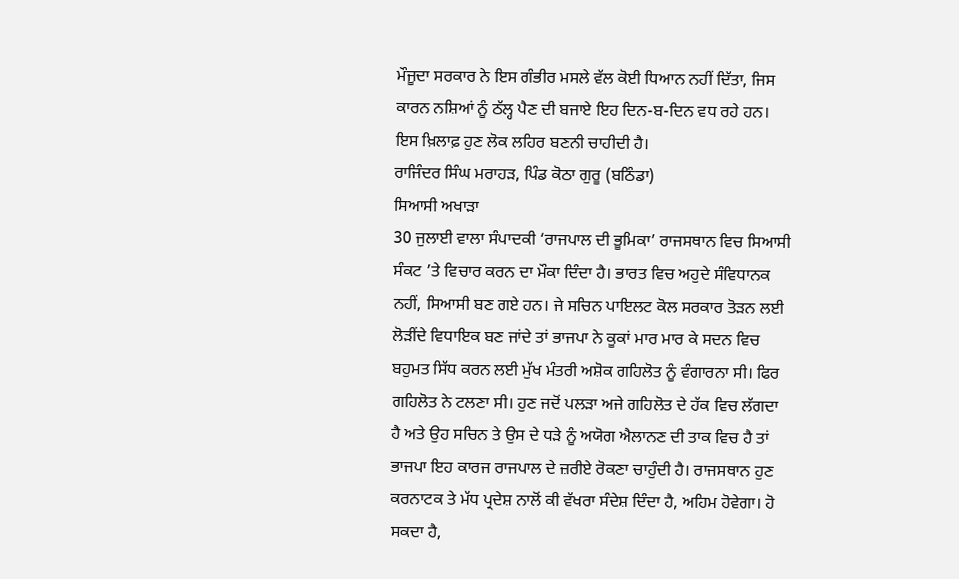ਮੌਜੂਦਾ ਸਰਕਾਰ ਨੇ ਇਸ ਗੰਭੀਰ ਮਸਲੇ ਵੱਲ ਕੋਈ ਧਿਆਨ ਨਹੀਂ ਦਿੱਤਾ, ਜਿਸ ਕਾਰਨ ਨਸ਼ਿਆਂ ਨੂੰ ਠੱਲ੍ਹ ਪੈਣ ਦੀ ਬਜਾਏ ਇਹ ਦਿਨ-ਬ-ਦਿਨ ਵਧ ਰਹੇ ਹਨ। ਇਸ ਖ਼ਿਲਾਫ਼ ਹੁਣ ਲੋਕ ਲਹਿਰ ਬਣਨੀ ਚਾਹੀਦੀ ਹੈ।
ਰਾਜਿੰਦਰ ਸਿੰਘ ਮਰਾਹੜ, ਪਿੰਡ ਕੋਠਾ ਗੁਰੂ (ਬਠਿੰਡਾ)
ਸਿਆਸੀ ਅਖਾੜਾ
30 ਜੁਲਾਈ ਵਾਲਾ ਸੰਪਾਦਕੀ ‘ਰਾਜਪਾਲ ਦੀ ਭੂਮਿਕਾ’ ਰਾਜਸਥਾਨ ਵਿਚ ਸਿਆਸੀ ਸੰਕਟ ’ਤੇ ਵਿਚਾਰ ਕਰਨ ਦਾ ਮੌਕਾ ਦਿੰਦਾ ਹੈ। ਭਾਰਤ ਵਿਚ ਅਹੁਦੇ ਸੰਵਿਧਾਨਕ ਨਹੀਂ, ਸਿਆਸੀ ਬਣ ਗਏ ਹਨ। ਜੇ ਸਚਿਨ ਪਾਇਲਟ ਕੋਲ ਸਰਕਾਰ ਤੋੜਨ ਲਈ ਲੋੜੀਂਦੇ ਵਿਧਾਇਕ ਬਣ ਜਾਂਦੇ ਤਾਂ ਭਾਜਪਾ ਨੇ ਕੂਕਾਂ ਮਾਰ ਮਾਰ ਕੇ ਸਦਨ ਵਿਚ ਬਹੁਮਤ ਸਿੱਧ ਕਰਨ ਲਈ ਮੁੱਖ ਮੰਤਰੀ ਅਸ਼ੋਕ ਗਹਿਲੋਤ ਨੂੰ ਵੰਗਾਰਨਾ ਸੀ। ਫਿਰ ਗਹਿਲੋਤ ਨੇ ਟਲਣਾ ਸੀ। ਹੁਣ ਜਦੋਂ ਪਲੜਾ ਅਜੇ ਗਹਿਲੋਤ ਦੇ ਹੱਕ ਵਿਚ ਲੱਗਦਾ ਹੈ ਅਤੇ ਉਹ ਸਚਿਨ ਤੇ ਉਸ ਦੇ ਧੜੇ ਨੂੰ ਅਯੋਗ ਐਲਾਨਣ ਦੀ ਤਾਕ ਵਿਚ ਹੈ ਤਾਂ ਭਾਜਪਾ ਇਹ ਕਾਰਜ ਰਾਜਪਾਲ ਦੇ ਜ਼ਰੀਏ ਰੋਕਣਾ ਚਾਹੁੰਦੀ ਹੈ। ਰਾਜਸਥਾਨ ਹੁਣ ਕਰਨਾਟਕ ਤੇ ਮੱਧ ਪ੍ਰਦੇਸ਼ ਨਾਲੋਂ ਕੀ ਵੱਖਰਾ ਸੰਦੇਸ਼ ਦਿੰਦਾ ਹੈ, ਅਹਿਮ ਹੋਵੇਗਾ। ਹੋ ਸਕਦਾ ਹੈ,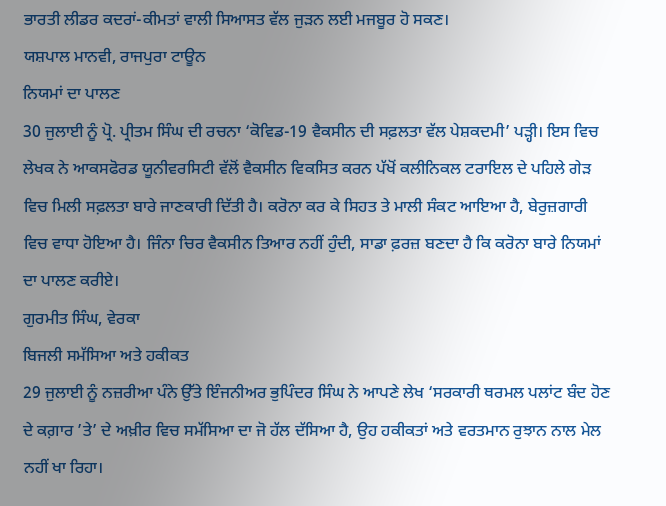ਭਾਰਤੀ ਲੀਡਰ ਕਦਰਾਂ-ਕੀਮਤਾਂ ਵਾਲੀ ਸਿਆਸਤ ਵੱਲ ਜੁੜਨ ਲਈ ਮਜਬੂਰ ਹੋ ਸਕਣ।
ਯਸ਼ਪਾਲ ਮਾਨਵੀ, ਰਾਜਪੁਰਾ ਟਾਊਨ
ਨਿਯਮਾਂ ਦਾ ਪਾਲਣ
30 ਜੁਲਾਈ ਨੂੰ ਪ੍ਰੋ. ਪ੍ਰੀਤਮ ਸਿੰਘ ਦੀ ਰਚਨਾ ‘ਕੋਵਿਡ-19 ਵੈਕਸੀਨ ਦੀ ਸਫ਼ਲਤਾ ਵੱਲ ਪੇਸ਼ਕਦਮੀ’ ਪੜ੍ਹੀ। ਇਸ ਵਿਚ ਲੇਖਕ ਨੇ ਆਕਸਫੋਰਡ ਯੂਨੀਵਰਸਿਟੀ ਵੱਲੋਂ ਵੈਕਸੀਨ ਵਿਕਸਿਤ ਕਰਨ ਪੱਖੋਂ ਕਲੀਨਿਕਲ ਟਰਾਇਲ ਦੇ ਪਹਿਲੇ ਗੇੜ ਵਿਚ ਮਿਲੀ ਸਫ਼ਲਤਾ ਬਾਰੇ ਜਾਣਕਾਰੀ ਦਿੱਤੀ ਹੈ। ਕਰੋਨਾ ਕਰ ਕੇ ਸਿਹਤ ਤੇ ਮਾਲੀ ਸੰਕਟ ਆਇਆ ਹੈ, ਬੇਰੁਜ਼ਗਾਰੀ ਵਿਚ ਵਾਧਾ ਹੋਇਆ ਹੈ। ਜਿੰਨਾ ਚਿਰ ਵੈਕਸੀਨ ਤਿਆਰ ਨਹੀਂ ਹੁੰਦੀ, ਸਾਡਾ ਫ਼ਰਜ਼ ਬਣਦਾ ਹੈ ਕਿ ਕਰੋਨਾ ਬਾਰੇ ਨਿਯਮਾਂ ਦਾ ਪਾਲਣ ਕਰੀਏ।
ਗੁਰਮੀਤ ਸਿੰਘ, ਵੇਰਕਾ
ਬਿਜਲੀ ਸਮੱਸਿਆ ਅਤੇ ਹਕੀਕਤ
29 ਜੁਲਾਈ ਨੂੰ ਨਜ਼ਰੀਆ ਪੰਨੇ ਉੱਤੇ ਇੰਜਨੀਅਰ ਭੁਪਿੰਦਰ ਸਿੰਘ ਨੇ ਆਪਣੇ ਲੇਖ ‘ਸਰਕਾਰੀ ਥਰਮਲ ਪਲਾਂਟ ਬੰਦ ਹੋਣ ਦੇ ਕਗ਼ਾਰ ’ਤੇ’ ਦੇ ਅਖ਼ੀਰ ਵਿਚ ਸਮੱਸਿਆ ਦਾ ਜੋ ਹੱਲ ਦੱਸਿਆ ਹੈ, ਉਹ ਹਕੀਕਤਾਂ ਅਤੇ ਵਰਤਮਾਨ ਰੁਝਾਨ ਨਾਲ ਮੇਲ ਨਹੀਂ ਖਾ ਰਿਹਾ।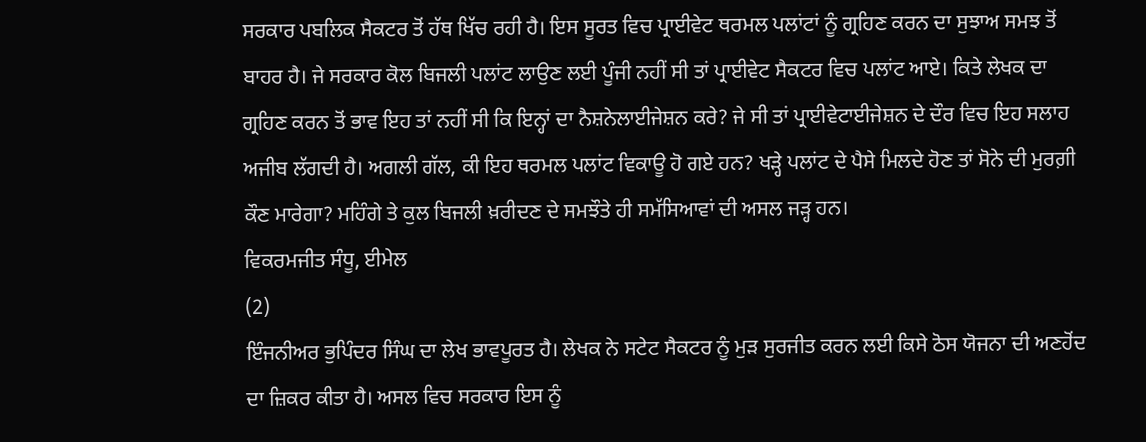ਸਰਕਾਰ ਪਬਲਿਕ ਸੈਕਟਰ ਤੋਂ ਹੱਥ ਖਿੱਚ ਰਹੀ ਹੈ। ਇਸ ਸੂਰਤ ਵਿਚ ਪ੍ਰਾਈਵੇਟ ਥਰਮਲ ਪਲਾਂਟਾਂ ਨੂੰ ਗ੍ਰਹਿਣ ਕਰਨ ਦਾ ਸੁਝਾਅ ਸਮਝ ਤੋਂ ਬਾਹਰ ਹੈ। ਜੇ ਸਰਕਾਰ ਕੋਲ ਬਿਜਲੀ ਪਲਾਂਟ ਲਾਉਣ ਲਈ ਪੂੰਜੀ ਨਹੀਂ ਸੀ ਤਾਂ ਪ੍ਰਾਈਵੇਟ ਸੈਕਟਰ ਵਿਚ ਪਲਾਂਟ ਆਏ। ਕਿਤੇ ਲੇਖਕ ਦਾ ਗ੍ਰਹਿਣ ਕਰਨ ਤੋਂ ਭਾਵ ਇਹ ਤਾਂ ਨਹੀਂ ਸੀ ਕਿ ਇਨ੍ਹਾਂ ਦਾ ਨੈਸ਼ਨੇਲਾਈਜੇਸ਼ਨ ਕਰੇ? ਜੇ ਸੀ ਤਾਂ ਪ੍ਰਾਈਵੇਟਾਈਜੇਸ਼ਨ ਦੇ ਦੌਰ ਵਿਚ ਇਹ ਸਲਾਹ ਅਜੀਬ ਲੱਗਦੀ ਹੈ। ਅਗਲੀ ਗੱਲ, ਕੀ ਇਹ ਥਰਮਲ ਪਲਾਂਟ ਵਿਕਾਊ ਹੋ ਗਏ ਹਨ? ਖੜ੍ਹੇ ਪਲਾਂਟ ਦੇ ਪੈਸੇ ਮਿਲਦੇ ਹੋਣ ਤਾਂ ਸੋਨੇ ਦੀ ਮੁਰਗ਼ੀ ਕੌਣ ਮਾਰੇਗਾ? ਮਹਿੰਗੇ ਤੇ ਕੁਲ ਬਿਜਲੀ ਖ਼ਰੀਦਣ ਦੇ ਸਮਝੌਤੇ ਹੀ ਸਮੱਸਿਆਵਾਂ ਦੀ ਅਸਲ ਜੜ੍ਹ ਹਨ।
ਵਿਕਰਮਜੀਤ ਸੰਧੂ, ਈਮੇਲ
(2)
ਇੰਜਨੀਅਰ ਭੁਪਿੰਦਰ ਸਿੰਘ ਦਾ ਲੇਖ ਭਾਵਪੂਰਤ ਹੈ। ਲੇਖਕ ਨੇ ਸਟੇਟ ਸੈਕਟਰ ਨੂੰ ਮੁੜ ਸੁਰਜੀਤ ਕਰਨ ਲਈ ਕਿਸੇ ਠੋਸ ਯੋਜਨਾ ਦੀ ਅਣਹੋਂਦ ਦਾ ਜ਼ਿਕਰ ਕੀਤਾ ਹੈ। ਅਸਲ ਵਿਚ ਸਰਕਾਰ ਇਸ ਨੂੰ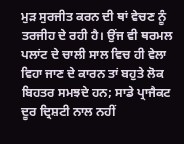ਮੁੜ ਸੁਰਜੀਤ ਕਰਨ ਦੀ ਥਾਂ ਵੇਚਣ ਨੂੰ ਤਰਜੀਹ ਦੇ ਰਹੀ ਹੈ। ਉਂਜ ਵੀ ਥਰਮਲ ਪਲਾਂਟ ਦੇ ਚਾਲੀ ਸਾਲ ਵਿਚ ਹੀ ਵੇਲਾ ਵਿਹਾ ਜਾਣ ਦੇ ਕਾਰਨ ਤਾਂ ਬਹੁਤੇ ਲੋਕ ਬਿਹਤਰ ਸਮਝਦੇ ਹਨ; ਸਾਡੇ ਪ੍ਰਾਜੈਕਟ ਦੂਰ ਦ੍ਰਿਸ਼ਟੀ ਨਾਲ ਨਹੀਂ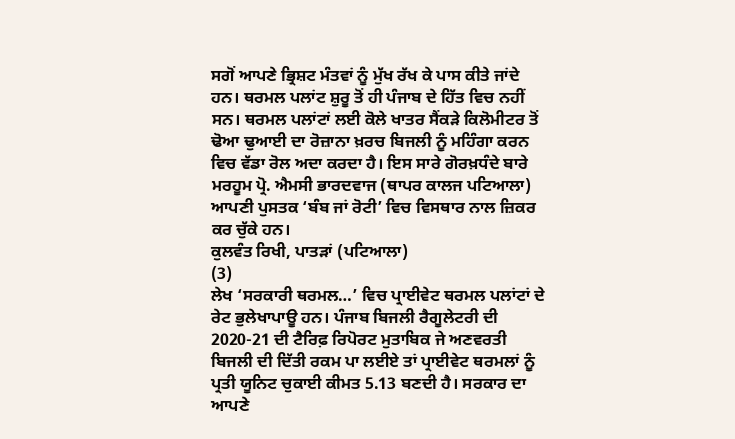ਸਗੋਂ ਆਪਣੇ ਭ੍ਰਿਸ਼ਟ ਮੰਤਵਾਂ ਨੂੰ ਮੁੱਖ ਰੱਖ ਕੇ ਪਾਸ ਕੀਤੇ ਜਾਂਦੇ ਹਨ। ਥਰਮਲ ਪਲਾਂਟ ਸ਼ੁਰੂ ਤੋਂ ਹੀ ਪੰਜਾਬ ਦੇ ਹਿੱਤ ਵਿਚ ਨਹੀਂ ਸਨ। ਥਰਮਲ ਪਲਾਂਟਾਂ ਲਈ ਕੋਲੇ ਖਾਤਰ ਸੈਂਕੜੇ ਕਿਲੋਮੀਟਰ ਤੋਂ ਢੋਆ ਢੁਆਈ ਦਾ ਰੋਜ਼ਾਨਾ ਖ਼ਰਚ ਬਿਜਲੀ ਨੂੰ ਮਹਿੰਗਾ ਕਰਨ ਵਿਚ ਵੱਡਾ ਰੋਲ ਅਦਾ ਕਰਦਾ ਹੈ। ਇਸ ਸਾਰੇ ਗੋਰਖ਼ਧੰਦੇ ਬਾਰੇ ਮਰਹੂਮ ਪ੍ਰੋ. ਐਮਸੀ ਭਾਰਦਵਾਜ (ਥਾਪਰ ਕਾਲਜ ਪਟਿਆਲਾ) ਆਪਣੀ ਪੁਸਤਕ ‘ਬੰਬ ਜਾਂ ਰੋਟੀ’ ਵਿਚ ਵਿਸਥਾਰ ਨਾਲ ਜ਼ਿਕਰ ਕਰ ਚੁੱਕੇ ਹਨ।
ਕੁਲਵੰਤ ਰਿਖੀ, ਪਾਤੜਾਂ (ਪਟਿਆਲਾ)
(3)
ਲੇਖ ‘ਸਰਕਾਰੀ ਥਰਮਲ…’ ਵਿਚ ਪ੍ਰਾਈਵੇਟ ਥਰਮਲ ਪਲਾਂਟਾਂ ਦੇ ਰੇਟ ਭੁਲੇਖਾਪਾਊ ਹਨ। ਪੰਜਾਬ ਬਿਜਲੀ ਰੈਗੂਲੇਟਰੀ ਦੀ 2020-21 ਦੀ ਟੈਰਿਫ਼ ਰਿਪੋਰਟ ਮੁਤਾਬਿਕ ਜੇ ਅਣਵਰਤੀ ਬਿਜਲੀ ਦੀ ਦਿੱਤੀ ਰਕਮ ਪਾ ਲਈਏ ਤਾਂ ਪ੍ਰਾਈਵੇਟ ਥਰਮਲਾਂ ਨੂੰ ਪ੍ਰਤੀ ਯੂਨਿਟ ਚੁਕਾਈ ਕੀਮਤ 5.13 ਬਣਦੀ ਹੈ। ਸਰਕਾਰ ਦਾ ਆਪਣੇ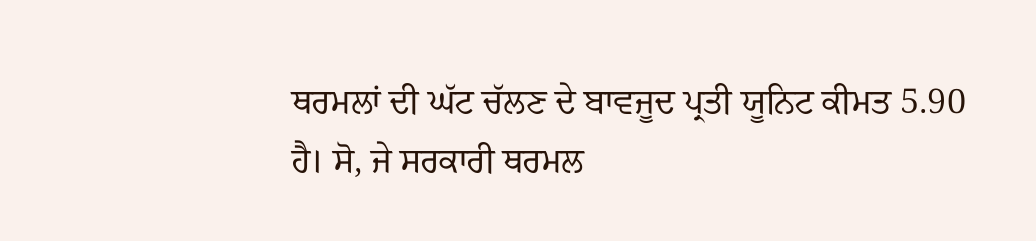ਥਰਮਲਾਂ ਦੀ ਘੱਟ ਚੱਲਣ ਦੇ ਬਾਵਜੂਦ ਪ੍ਰਤੀ ਯੂਨਿਟ ਕੀਮਤ 5.90 ਹੈ। ਸੋ, ਜੇ ਸਰਕਾਰੀ ਥਰਮਲ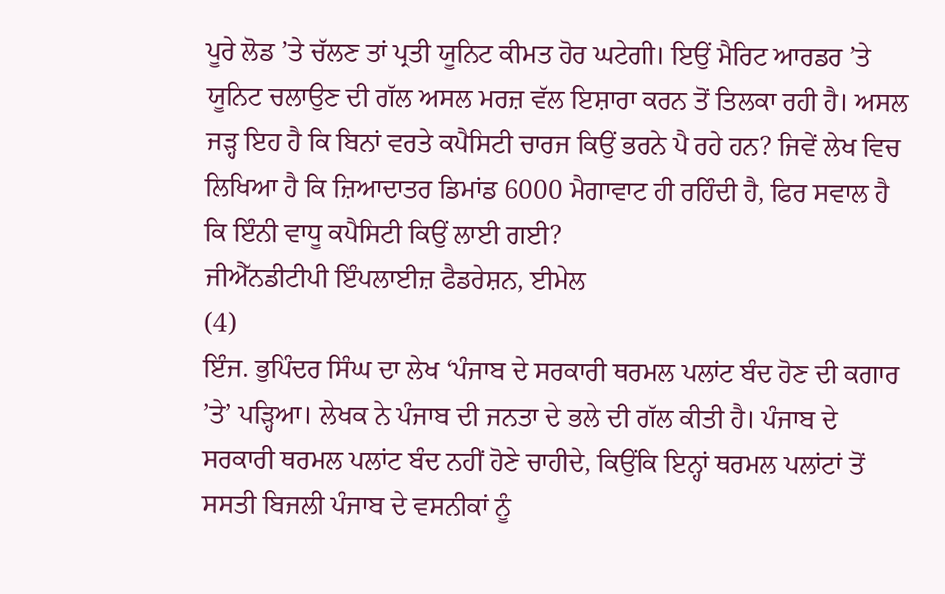ਪੂਰੇ ਲੋਡ ’ਤੇ ਚੱਲਣ ਤਾਂ ਪ੍ਰਤੀ ਯੂਨਿਟ ਕੀਮਤ ਹੋਰ ਘਟੇਗੀ। ਇਉਂ ਮੈਰਿਟ ਆਰਡਰ ’ਤੇ ਯੂਨਿਟ ਚਲਾਉਣ ਦੀ ਗੱਲ ਅਸਲ ਮਰਜ਼ ਵੱਲ ਇਸ਼ਾਰਾ ਕਰਨ ਤੋਂ ਤਿਲਕਾ ਰਹੀ ਹੈ। ਅਸਲ ਜੜ੍ਹ ਇਹ ਹੈ ਕਿ ਬਿਨਾਂ ਵਰਤੇ ਕਪੈਸਿਟੀ ਚਾਰਜ ਕਿਉਂ ਭਰਨੇ ਪੈ ਰਹੇ ਹਨ? ਜਿਵੇਂ ਲੇਖ ਵਿਚ ਲਿਖਿਆ ਹੈ ਕਿ ਜ਼ਿਆਦਾਤਰ ਡਿਮਾਂਡ 6000 ਮੈਗਾਵਾਟ ਹੀ ਰਹਿੰਦੀ ਹੈ, ਫਿਰ ਸਵਾਲ ਹੈ ਕਿ ਇੰਨੀ ਵਾਧੂ ਕਪੈਸਿਟੀ ਕਿਉਂ ਲਾਈ ਗਈ?
ਜੀਐੱਨਡੀਟੀਪੀ ਇੰਪਲਾਈਜ਼ ਫੈਡਰੇਸ਼ਨ, ਈਮੇਲ
(4)
ਇੰਜ. ਭੁਪਿੰਦਰ ਸਿੰਘ ਦਾ ਲੇਖ ‘ਪੰਜਾਬ ਦੇ ਸਰਕਾਰੀ ਥਰਮਲ ਪਲਾਂਟ ਬੰਦ ਹੋਣ ਦੀ ਕਗਾਰ ’ਤੇ’ ਪੜ੍ਹਿਆ। ਲੇਖਕ ਨੇ ਪੰਜਾਬ ਦੀ ਜਨਤਾ ਦੇ ਭਲੇ ਦੀ ਗੱਲ ਕੀਤੀ ਹੈ। ਪੰਜਾਬ ਦੇ ਸਰਕਾਰੀ ਥਰਮਲ ਪਲਾਂਟ ਬੰਦ ਨਹੀਂ ਹੋਣੇ ਚਾਹੀਦੇ, ਕਿਉਂਕਿ ਇਨ੍ਹਾਂ ਥਰਮਲ ਪਲਾਂਟਾਂ ਤੋਂ ਸਸਤੀ ਬਿਜਲੀ ਪੰਜਾਬ ਦੇ ਵਸਨੀਕਾਂ ਨੂੰ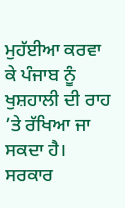ਮੁਹੱਈਆ ਕਰਵਾ ਕੇ ਪੰਜਾਬ ਨੂੰ ਖੁਸ਼ਹਾਲੀ ਦੀ ਰਾਹ ’ਤੇ ਰੱਖਿਆ ਜਾ ਸਕਦਾ ਹੈ। ਸਰਕਾਰ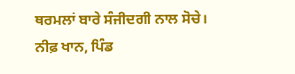ਥਰਮਲਾਂ ਬਾਰੇ ਸੰਜੀਦਗੀ ਨਾਲ ਸੋਚੇ।
ਨੀਫ਼ ਖਾਨ, ਪਿੰਡ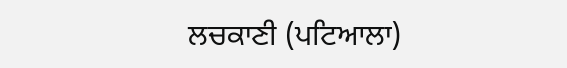ਲਚਕਾਣੀ (ਪਟਿਆਲਾ)